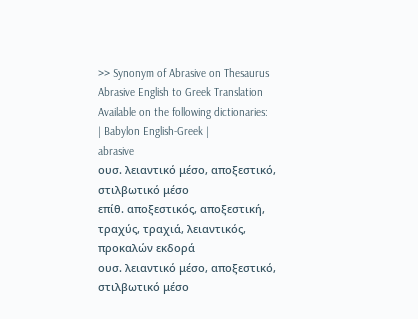>> Synonym of Abrasive on Thesaurus
Abrasive English to Greek Translation
Available on the following dictionaries:
| Babylon English-Greek |
abrasive
ουσ. λειαντικό μέσο, αποξεστικό, στιλβωτικό μέσο
επίθ. αποξεστικός, αποξεστική, τραχύς, τραχιά, λειαντικός, προκαλών εκδορά
ουσ. λειαντικό μέσο, αποξεστικό, στιλβωτικό μέσο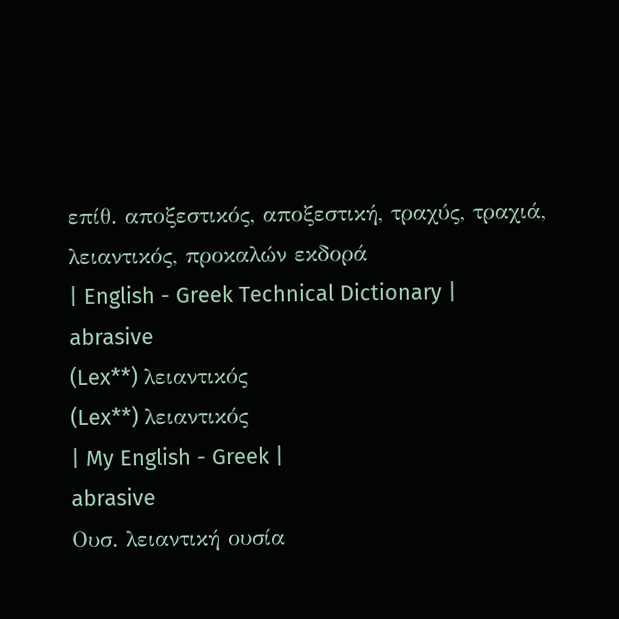επίθ. αποξεστικός, αποξεστική, τραχύς, τραχιά, λειαντικός, προκαλών εκδορά
| English - Greek Technical Dictionary |
abrasive
(Lex**) λειαντικός
(Lex**) λειαντικός
| My English - Greek |
abrasive
Ουσ. λειαντική ουσία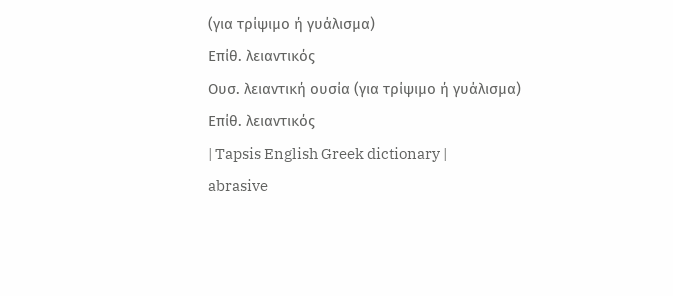(για τρίψιμο ή γυάλισμα)
Επίθ. λειαντικός
Ουσ. λειαντική ουσία (για τρίψιμο ή γυάλισμα)
Επίθ. λειαντικός
| Tapsis English Greek dictionary |
abrasive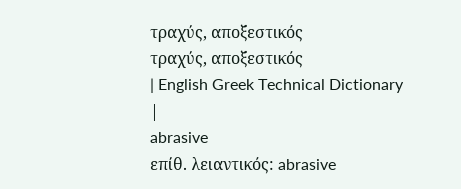τραχύς, αποξεστικός
τραχύς, αποξεστικός
| English Greek Technical Dictionary |
abrasive
επίθ. λειαντικός: abrasive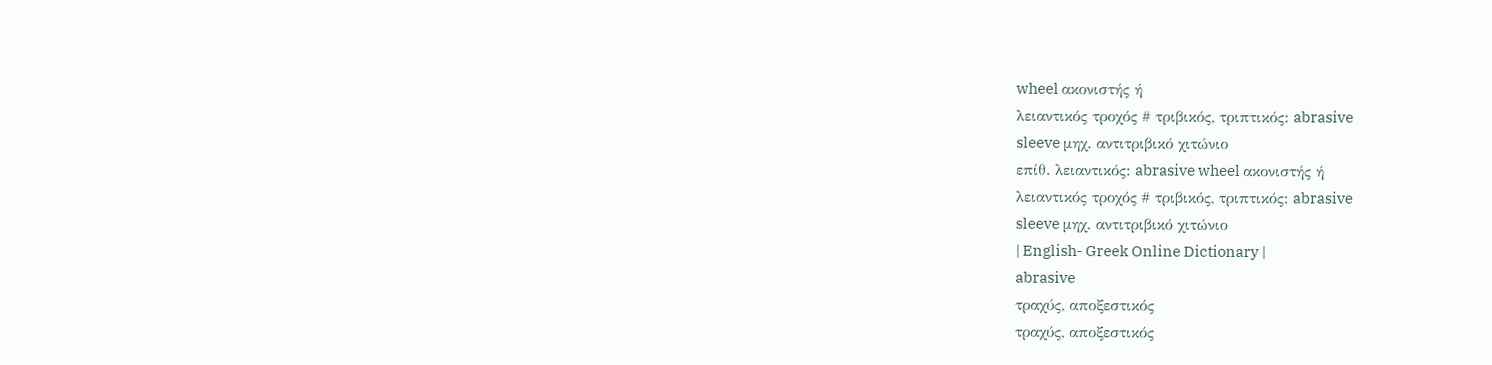wheel ακονιστής ή
λειαντικός τροχός # τριβικός, τριπτικός: abrasive
sleeve μηχ. αντιτριβικό χιτώνιο
επίθ. λειαντικός: abrasive wheel ακονιστής ή
λειαντικός τροχός # τριβικός, τριπτικός: abrasive
sleeve μηχ. αντιτριβικό χιτώνιο
| English- Greek Online Dictionary |
abrasive
τραχύς, αποξεστικός
τραχύς, αποξεστικός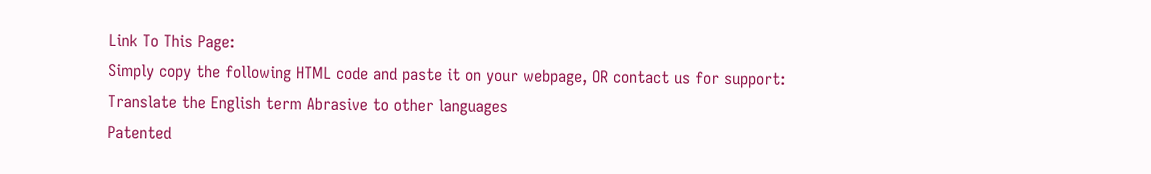Link To This Page:
Simply copy the following HTML code and paste it on your webpage, OR contact us for support:
Translate the English term Abrasive to other languages
Patented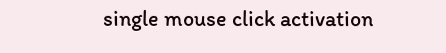single mouse click activation